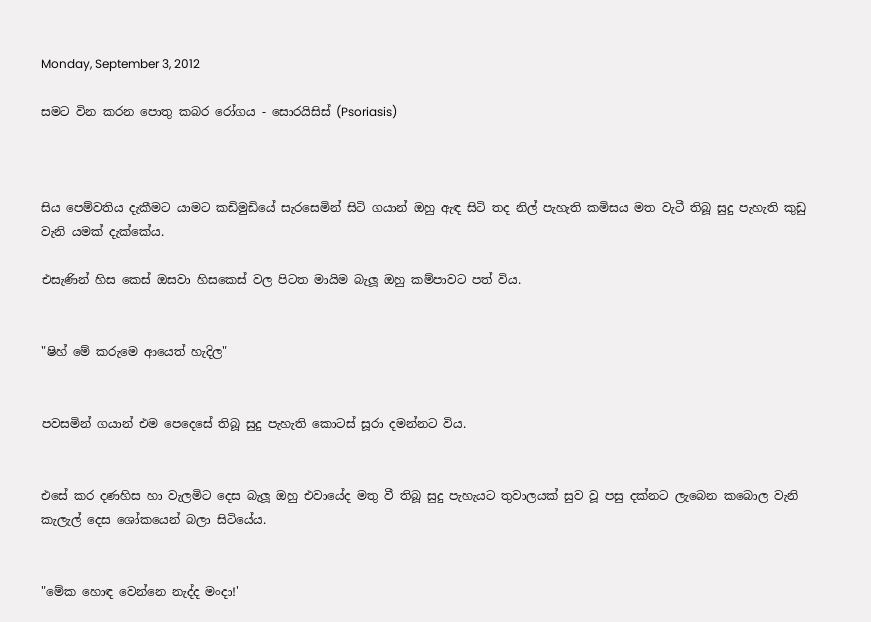Monday, September 3, 2012

සමට වින කරන පොතු කබර රෝගය - සොරයිසිස් (Psoriasis)



සිය පෙම්වතිය දැකීමට යාමට කඩිමුඩියේ සැරසෙමින් සිටි ගයාන් ඔහු ඇඳ සිටි තද නිල් පැහැති කමිසය මත වැටී තිබූ සුදු පැහැති කුඩු වැනි යමක් දැක්කේය.

එසැණින් හිස කෙස් ඔසවා හිසකෙස් වල පිටත මායිම බැලූ ඔහු කම්පාවට පත් විය.


"ෂිහ් මේ කරුමෙ ආයෙත් හැදිල"


පවසමින් ගයාන් එම පෙදෙසේ තිබූ සුදු පැහැති කොටස් සූරා දමන්නට විය.


එසේ කර දණහිස හා වැලමිට දෙස බැලූ ඔහු එවායේද මතු වී තිබූ සුදු පැහැයට තුවාලයක් සුව වූ පසු දක්නට ලැබෙන කබොල වැනි කැලැල් දෙස ශෝකයෙන් බලා සිටියේය.


"මේක හොඳ වෙන්නෙ නැද්ද මංදා!'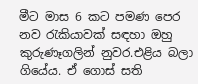මීට මාස 6 කට පමණ පෙර නව රැකියාවක් සඳහා ඔහු කුරුණෑගලින් නුවර.එළිය බලා ගියේය. ඒ ගොස් සති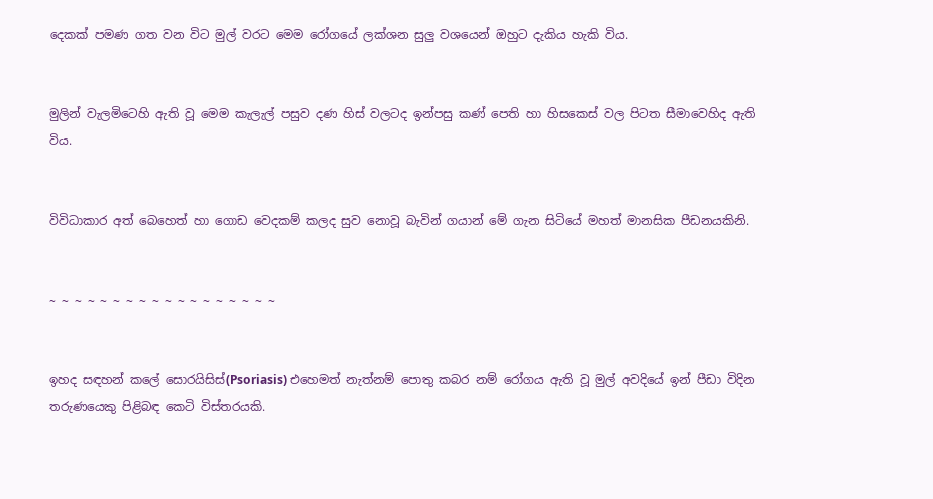දෙකක් පමණ ගත වන විට මුල් වරට මෙම රෝගයේ ලක්ශන සුලු වශයෙන් ඔහුට දැකිය හැකි විය.


මුලින් වැලමිටෙහි ඇති වූ මෙම කැලැල් පසුව දණ හිස් වලටද ඉන්පසු කණ් පෙති හා හිසකෙස් වල පිටත සීමාවෙහිද ඇති විය.


විවිධාකාර අත් බෙහෙත් හා ගොඩ වෙදකම් කලද සුව නොවූ බැවින් ගයාන් මේ ගැන සිටියේ මහත් මානසික පීඩනයකිනි.


~ ~ ~ ~ ~ ~ ~ ~ ~ ~ ~ ~ ~ ~ ~ ~ ~ ~


ඉහද සඳහන් කලේ සොරයිසිස්(Psoriasis) එහෙමත් නැත්නම් පොතු කබර නම් රෝගය ඇති වූ මුල් අවදියේ ඉන් පීඩා විදින තරුණයෙකු පිළිබඳ කෙටි විස්තරයකි.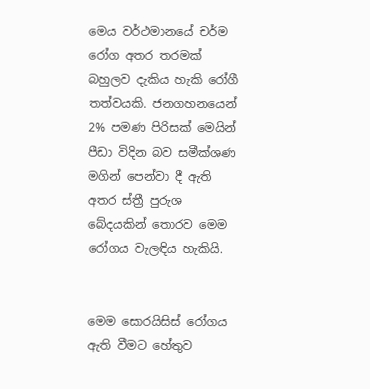මෙය වර්ථමානයේ චර්ම රෝග අතර තරමක් බහුලව දැකිය හැකි රෝගී තත්වයකි. ජනගහනයෙන් 2% පමණ පිරිසක් මෙයින් පීඩා විදින බව සමීක්ශණ මගින් පෙන්වා දී ඇති අතර ස්ත්‍රී පුරුශ බේදයකින් තොරව මෙම රෝගය වැලඳිය හැකියි.


මෙම සොරයිසිස් රෝගය ඇති වීමට හේතුව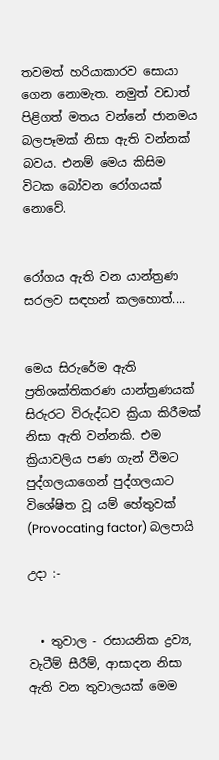තවමත් හරියාකාරව සොයා ගෙන නොමැත. නමුත් වඩාත් පිළිගත් මතය වන්නේ ජානමය බලපෑමක් නිසා ඇති වන්නක් බවය. එනම් මෙය කිසිම විටක බෝවන රෝගයක් නොවේ.


රෝගය ඇති වන යාන්ත්‍රණ සරලව සඳහන් කලහොත්....


මෙය සිරුරේම ඇති ප්‍රතිශක්තිකරණ යාන්ත්‍රණයක් සිරුරට විරුද්ධව ක්‍රියා කිරීමක් නිසා ඇති වන්නකි. එම ක්‍රියාවලිය පණ ගැන් වීමට පුද්ගලයාගෙන් පුද්ගලයාට විශේෂිත වූ යම් හේතුවක් (Provocating factor) බලපායි

උදා :-


  • තුවාල - රසායනික ද්‍රව්‍ය, වැටීම් සීරීම්, ආසාදන නිසා ඇති වන තුවාලයක් මෙම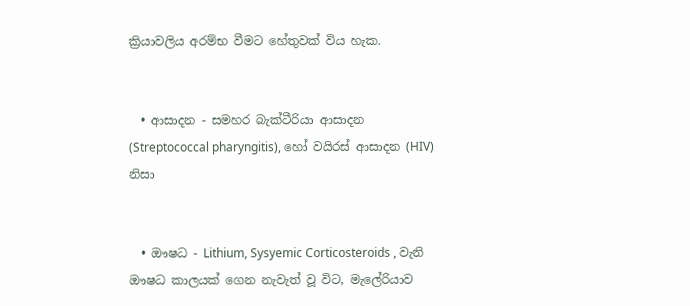ක්‍රියාවලිය අරම්භ වීමට හේතුවක් විය හැක.


  • ආසාදන - සමහර බැක්ටීරියා ආසාදන (Streptococcal pharyngitis), හෝ වයිරස් ආසාදන (HIV) නිසා


  • ඖෂධ - Lithium, Sysyemic Corticosteroids , වැනි ඖෂධ කාලයක් ගෙන නැවැත් වූ විට, මැලේරියාව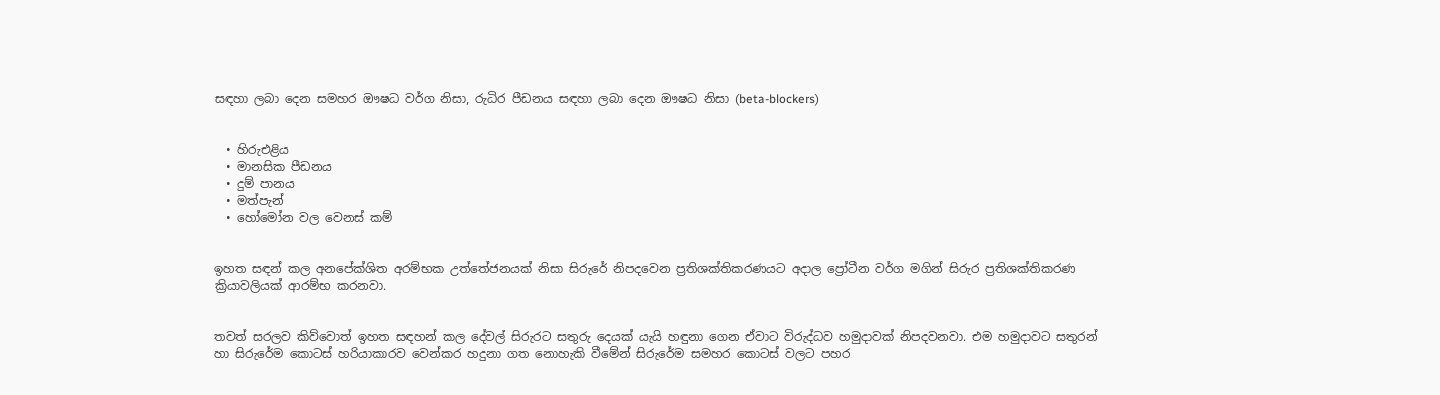සඳහා ලබා දෙන සමහර ඖෂධ වර්ග නිසා, රුධිර පීඩනය සඳහා ලබා දෙන ඖෂධ නිසා (beta-blockers)


  • හිරුඑළිය
  • මානසික පීඩනය
  • දුම් පානය
  • මත්පැන්
  • හෝමෝන වල වෙනස් කම්


ඉහත සඳන් කල අනපේක්ශිත අරම්භක උත්තේජනයක් නිසා සිරුරේ නිපදවෙන ප්‍රතිශක්තිකරණයට අදාල ප්‍රෝටීන වර්ග මගින් සිරුර ප්‍රතිශක්තිකරණ ක්‍රියාවලියක් ආරම්භ කරනවා.


තවත් සරලව කිව්වොත් ඉහත සඳහන් කල දේවල් සිරුරට සතුරු දෙයක් යැයි හඳුනා ගෙන ඒවාට විරුද්ධව හමුදාවක් නිපදවනවා. එම හමුදාවට සතුරන් හා සිරුරේම කොටස් හරියාකාරව වෙන්කර හදුනා ගත නොහැකි වීමේන් සිරුරේම සමහර කොටස් වලට පහර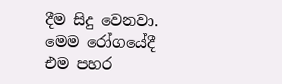දීම සිදු වෙනවා. මෙම රෝගයේදී  එම පහර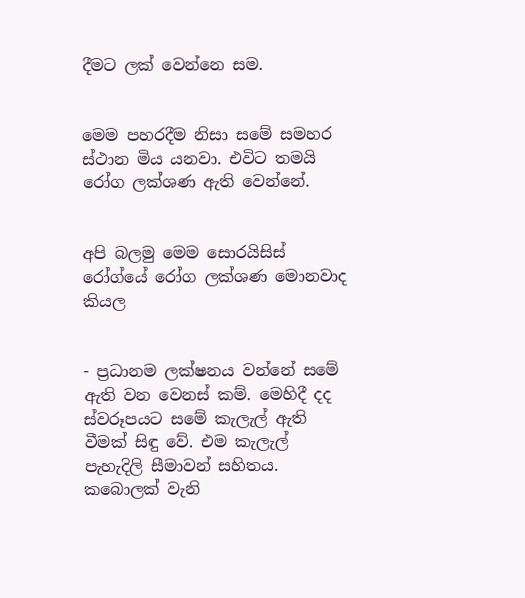දීමට ලක් වෙන්නෙ සම.


මෙම පහරදීම නිසා සමේ සමහර ස්ථාන මිය යනවා. එවිට තමයි රෝග ලක්ශණ ඇති වෙන්නේ.


අපි බලමු මෙම සොරයිසිස් රෝග්යේ රෝග ලක්ශණ මොනවාද කියල


- ප්‍රධානම ලක්ෂනය වන්නේ සමේ ඇති වන වෙනස් කම්. මෙහිදී දද ස්වරූපයට සමේ කැලැල් ඇති වීමක් සිඳු වේ. එම කැලැල් පැහැදිලි සීමාවන් සහිතය. කබොලක් වැනි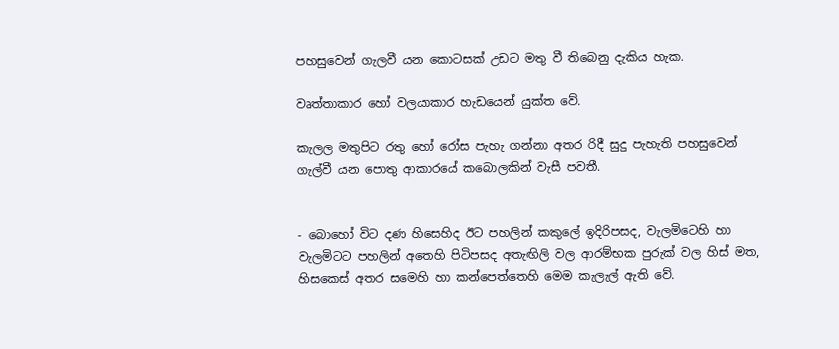පහසුවෙන් ගැලවී යන කොටසක් උඩට මතු වී තිබෙනු දැකිය හැක.

වෘත්තාකාර හෝ වලයාකාර හැඩයෙන් යුක්ත වේ.

කැලල මතුපිට රතු හෝ රෝස පැහැ ගන්නා අතර රිදී සුදු පැහැති පහසුවෙන් ගැල්වී යන පොතු ආකාරයේ කබොලකින් වැසී පවතී.


- බොහෝ විට දණ හිසෙහිද ඊට පහලින් කකුලේ ඉදිරිපසද, වැලමිටෙහි හා වැලමිටට පහලින් අතෙහි පිටිපසද අතැඟිලි වල ආරම්භක පුරුක් වල හිස් මත, හිසකෙස් අතර සමෙහි හා කන්පෙත්තෙහි මෙම කැලැල් ඇති වේ.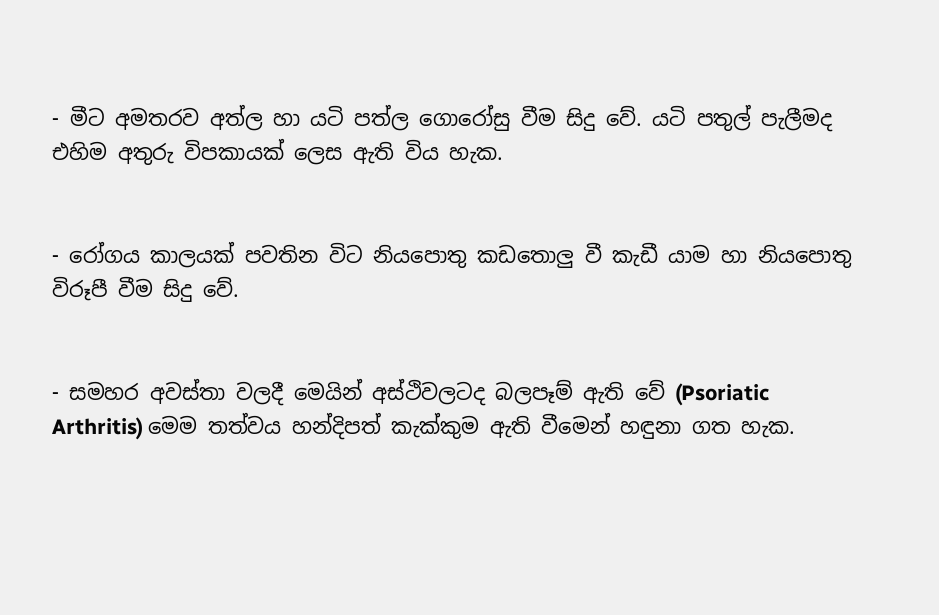- මීට අමතරව අත්ල හා යටි පත්ල ගොරෝසු වීම සිදු වේ. යටි පතුල් පැලීමද එහිම අතුරු විපකායක් ලෙස ඇති විය හැක.


- රෝගය කාලයක් පවතින විට නියපොතු කඩතොලු වී කැඩී යාම හා නියපොතු විරූපී වීම සිදු වේ.


- සමහර අවස්තා වලදී මෙයින් අස්ථිවලටද බලපෑම් ඇති වේ (Psoriatic Arthritis) මෙම තත්වය හන්දිපත් කැක්කුම ඇති වීමෙන් හඳුනා ගත හැක.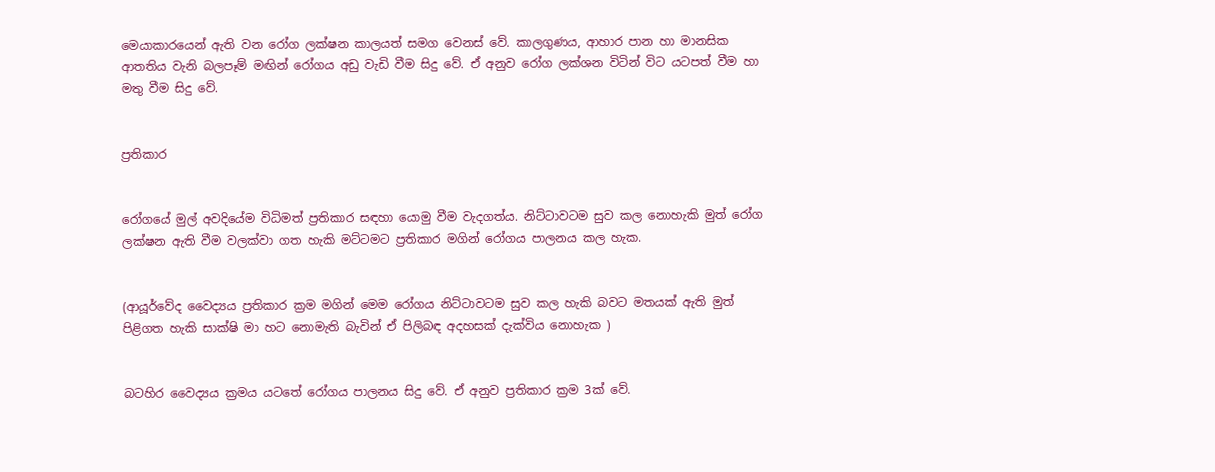මෙයාකාරයෙන් ඇති වන රෝග ලක්ෂන කාලයත් සමග වෙනස් වේ. කාලගුණය, ආහාර පාන හා මානසික ආතතිය වැනි බලපෑම් මඟින් රෝගය අඩු වැඩි වීම සිදු වේ. ඒ අනුව රෝග ලක්ශන විටින් විට යටපත් වීම හා මතු වීම සිදු වේ.


ප්‍රතිකාර


රෝගයේ මුල් අවදියේම විධිමත් ප්‍රතිකාර සඳහා යොමු වීම වැදගත්ය. නිට්ටාවටම සුව කල නොහැකි මුත් රෝග ලක්ෂන ඇති වීම වලක්වා ගත හැකි මට්ටමට ප්‍රතිකාර මගින් රෝගය පාලනය කල හැක.


(ආයූර්වේද වෛද්‍යය ප්‍රතිකාර ක්‍රම මගින් මෙම රෝගය නිට්ටාවටම සුව කල හැකි බවට මතයක් ඇති මුත් පිළිගත හැකි සාක්ෂි මා හට නොමැති බැවින් ඒ පිලිබඳ අදහසක් දැක්විය නොහැක )


බටහිර වෛද්‍යය ක්‍රමය යටතේ රෝගය පාලනය සිදු වේ. ඒ අනුව ප්‍රතිකාර ක්‍රම 3ක් වේ.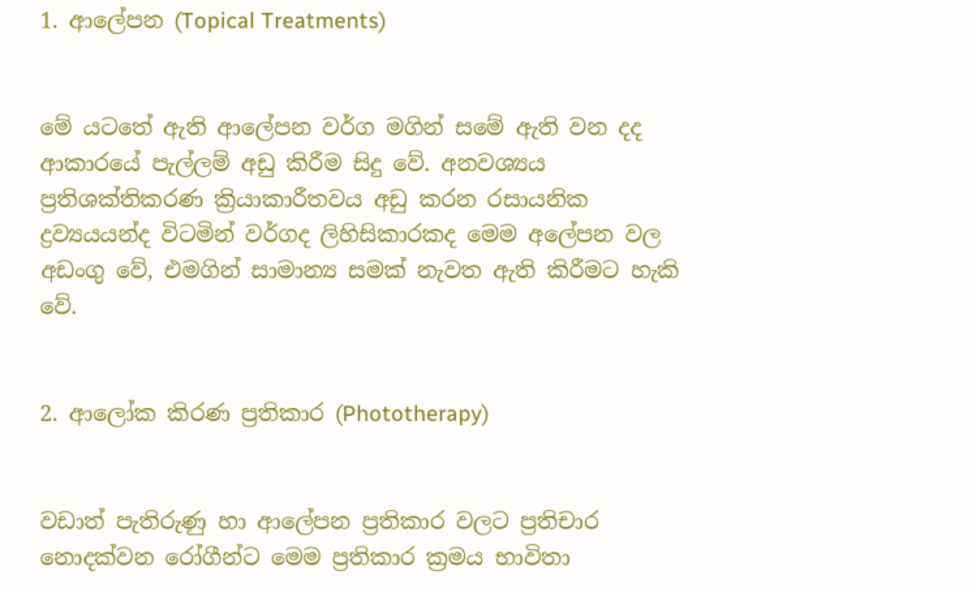1. ආලේපන (Topical Treatments)


මේ යටතේ ඇති ආලේපන වර්ග මගින් සමේ ඇති වන දද ආකාරයේ පැල්ලම් අඩු කිරීම සිදු වේ. අනවශ්‍යය ප්‍රතිශක්තිකරණ ක්‍රියාකාරීතවය අඩු කරන රසායනික ද්‍රව්‍යයයන්ද විටමින් වර්ගද ලිහිසිකාරකද මෙම අලේපන වල අඩංගු වේ, එමගින් සාමාන්‍ය සමක් නැවත ඇති කිරීමට හැකි වේ.


2. ආලෝක කිරණ ප්‍රතිකාර (Phototherapy)


වඩාත් පැතිරුණු හා ආලේපන ප්‍රතිකාර වලට ප්‍රතිචාර නොදක්වන රෝගීන්ට මෙම ප්‍රතිකාර ක්‍රමය භාවිතා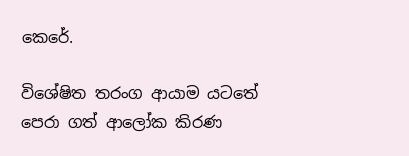කෙරේ.

විශේෂිත තරංග ආයාම යටතේ පෙරා ගත් ආලෝක කිරණ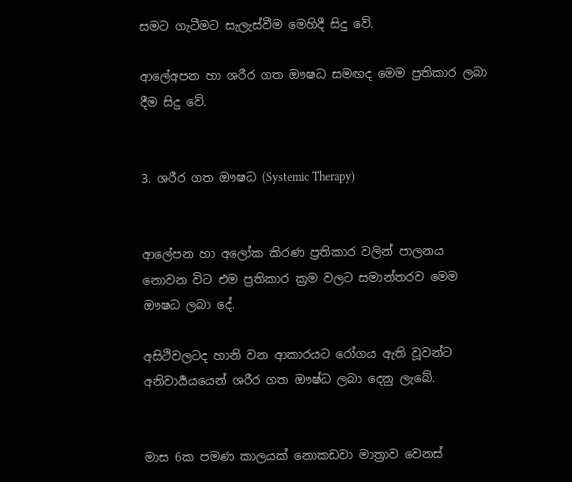සමට ගැටීමට සැලැස්වීම මෙහිදී සිදු වේ.

ආලේඅපන හා ශරීර ගත ඖෂධ සමඟද මෙම ප්‍රතිකාර ලබා දීම සිදු වේ.


3. ශරීර ගත ඖෂධ (Systemic Therapy)


ආලේපන හා අලෝක කිරණ ප්‍රතිකාර වලින් පාලනය නොවන විට එම ප්‍රතිකාර ක්‍රම වලට සමාන්තරව මෙම ඖෂධ ලබා දේ.

අසිථිවලටද හානි වන ආකාරයට රෝගය ඇති වූවන්ට අනිවාර්‍යයයෙන් ශරීර ගත ඖෂ්ධ ලබා දෙනු ලැබේ.


මාස 6ක පමණ කාලයක් නොකඩවා මාත්‍රාව වෙනස්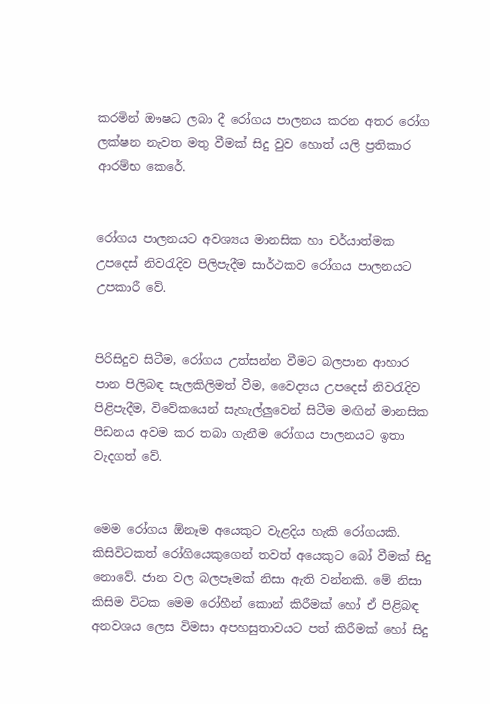කරමින් ඖෂධ ලබා දී රෝගය පාලනය කරන අතර රෝග ලක්ෂන නැවත මතු වීමක් සිදු වුව හොත් යලි ප්‍රතිකාර ආරම්භ කෙරේ.


රෝගය පාලනයට අවශ්‍යය මානසික හා චර්යාත්මක උපදෙස් නිවරැදිව පිලිපැදීම සාර්ථකව රෝගය පාලනයට උපකාරී වේ.


පිරිසිදුව සිටීම, රෝගය උත්සන්න වීමට බලපාන ආහාර පාන පිලිබඳ සැලකිලිමත් වීම, වෛද්‍යය උපදෙස් නිවරැදිව පිළිපැදීම, විවේකයෙන් සැහැල්ලුවෙන් සිටීම මඟින් මානසික පීඩනය අවම කර තබා ගැනීම රෝගය පාලනයට ඉතා වැදගත් වේ.


මෙම රෝගය ඕනෑම අයෙකුට වැළදිය හැකි රෝගයකි. කිසිවිටකත් රෝගියෙකුගෙන් තවත් අයෙකුට බෝ වීමක් සිදු නොවේ. ජාන වල බලපෑමක් නිසා ඇති වන්නකි. මේ නිසා කිසිම විටක මෙම රෝහීන් කොන් කිරීමක් හෝ ඒ පිළිබඳ අනවශය ලෙස විමසා අපහසුතාවයට පත් කිරීමක් හෝ සිදු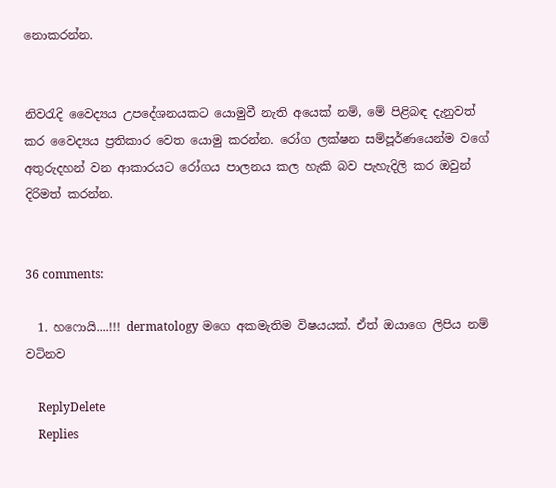නොකරන්න.


නිවරැදි වෛද්‍යය උපදේශනයකට යොමුවී නැති අයෙක් නම්, මේ පිළිබඳ දැනුවත් කර වෛද්‍යය ප්‍රතිකාර වෙත යොමු කරන්න. රෝග ලක්ෂන සම්පූර්ණයෙන්ම වගේ අතුරුදහන් වන ආකාරයට රෝගය පාලනය කල හැකි බව පැහැදිලි කර ඔවුන් දිරිමත් කරන්න.


36 comments:

  1. හෆොයි....!!! dermatology මගෙ අකමැතිම විෂයයක්. ඒත් ඔයාගෙ ලිපිය නම් වටිනව

    ReplyDelete
    Replies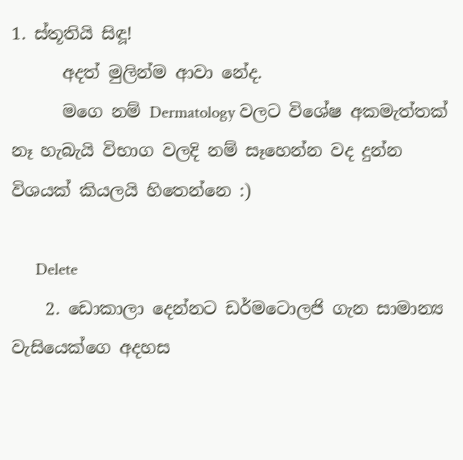1. ස්තූතියි සිඳූ!
      අදත් මුලින්ම ආවා නේද.
      මගෙ නම් Dermatology වලට විශේෂ අකමැත්තක් නෑ හැබැයි විභාග වලදි නම් සෑහෙන්න වද දුන්න විශයක් කියලයි හිතෙන්නෙ :)

      Delete
    2. ඩොකාලා දෙන්නට ඩර්මටොලජි ගැන සාමාන්‍ය වැසියෙක්ගෙ අදහස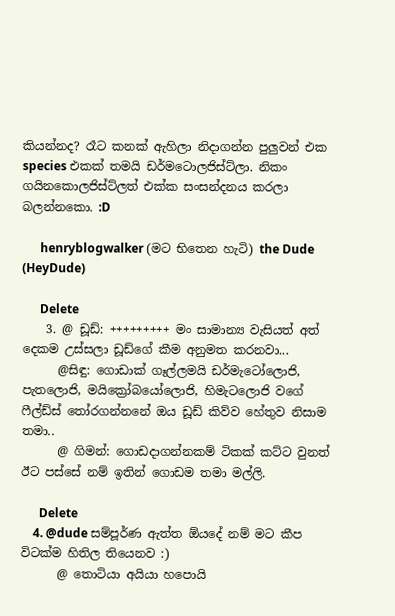කියන්නද? රෑට කනක් ඇහිලා නිදාගන්න පුලුවන් එක species එකක් තමයි ඩර්මටොලජිස්ට්ලා. නිකං ගයිනකොලජිස්ට්ලත් එක්ක සංසන්දනය කරලා බලන්නකො. :D

      henryblogwalker (මට භිතෙන හැටි) the Dude (HeyDude)

      Delete
    3. @ ඩූඩ්: +++++++++ මං සාමාන්‍ය වැසියත් අත් දෙකම උස්සලා ඩූඩ්ගේ කීම අනුමත කරනවා...
      @සිඳු: ගොඩාක් ගෑල්ලමයි ඩර්මැටෝලොජි, පැතලොජි, මයික්‍රෝබයෝලොජි, හිමැටලොජි වගේ ෆීල්ඩ්ස් තෝරගන්නනේ ඔය ඩූඩ් කිව්ව හේතුව නිසාම තමා..
      @ ගිමන්: ගොඩදාගන්නකම් ටිකක් කට්ට වුනත් ඊට පස්සේ නම් ඉතින් ගොඩම තමා මල්ලි.

      Delete
    4. @dude සම්පූර්ණ ඇත්ත ඕයදේ නම් මට කීප විටක්ම හිතිල තියෙනව :)
      @ තොටියා අයියා හපොයි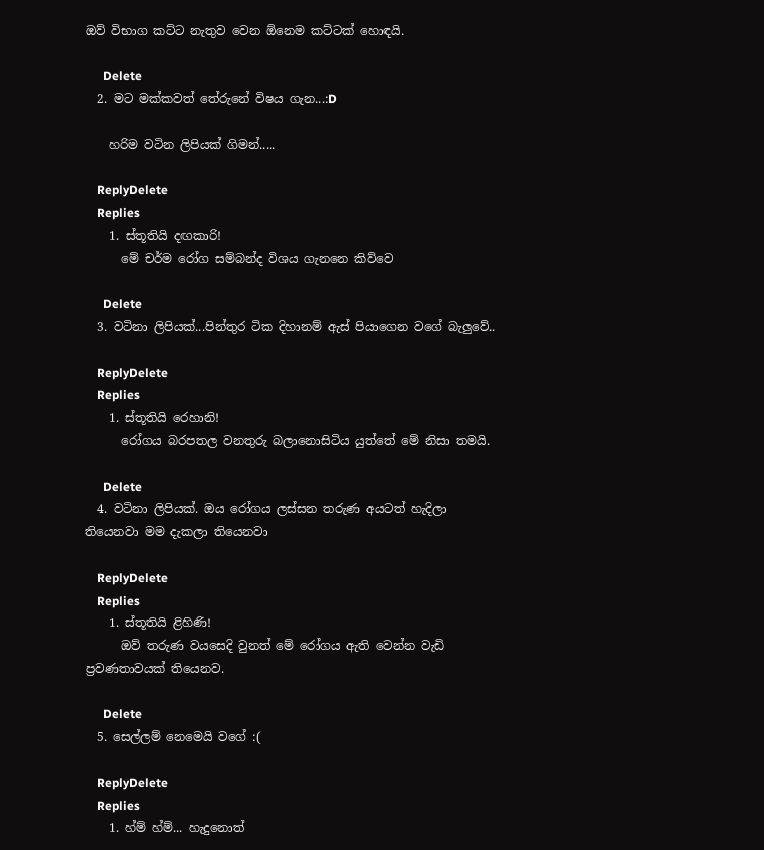ඔව් විභාග කට්ට නැතුව වෙන ඕනෙම කට්ටක් හොඳයි.

      Delete
  2. මට මක්කවත් තේරුනේ විෂය ගැන...:D

    හරිම වටින ලිපියක් ගිමන්.....

    ReplyDelete
    Replies
    1. ස්තූතියි දඟකාරි!
      මේ චර්ම රෝග සම්බන්ද විශය ගැනනෙ කිව්වෙ

      Delete
  3. වටිනා ලිපියක්...පින්තුර ටික දිහානම් ඇස් පියාගෙන වගේ බැලුවේ..

    ReplyDelete
    Replies
    1. ස්තූතියි රෙහානි!
      රෝගය බරපතල වනතුරු බලානොසිටිය යුත්තේ මේ නිසා තමයි.

      Delete
  4. වටිනා ලිපියක්. ඔය රෝගය ලස්සන තරුණ අයටත් හැදිලා තියෙනවා මම දැකලා තියෙනවා

    ReplyDelete
    Replies
    1. ස්තූතියි ළිහිණි!
      ඔව් තරුණ වයසෙදි වුනත් මේ රෝගය ඇති වෙන්න වැඩි ප්‍රවණතාවයක් තියෙනව.

      Delete
  5. සෙල්ලම් නෙමෙයි වගේ :(

    ReplyDelete
    Replies
    1. හ්ම් හ්ම්... හැදුනොත්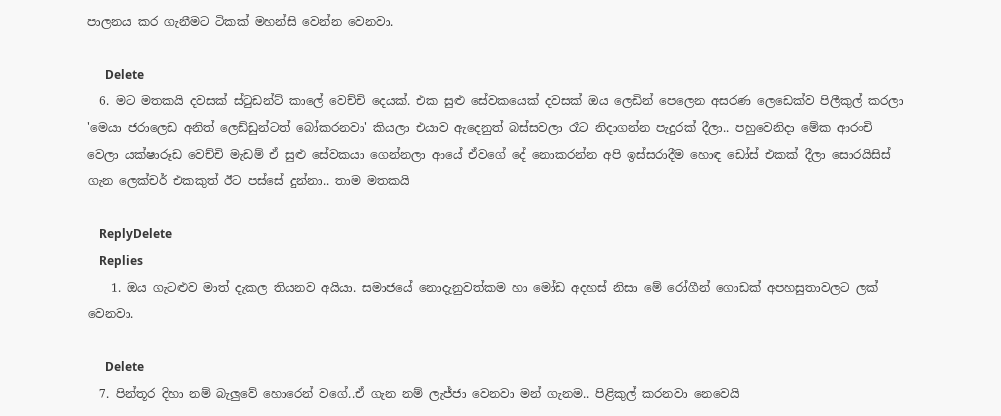පාලනය කර ගැනීමට ටිකක් මහන්සි වෙන්න වෙනවා.

      Delete
  6. මට මතකයි දවසක් ස්ටුඩන්ට් කාලේ වෙච්චි දෙයක්. එක සුළු සේවකයෙක් දවසක් ඔය ලෙඩින් පෙලෙන අසරණ ලෙඩෙක්ව පිලීකුල් කරලා 'මෙයා ජරාලෙඩ අනිත් ලෙඩ්ඩුන්ටත් බෝකරනවා' කියලා එයාව ඇදෙනුත් බස්සවලා රෑට නිදාගන්න පැදුරක් දීලා.. පහුවෙනිදා මේක ආරංචි වෙලා යක්ෂාරූඩ වෙච්චි මැඩම් ඒ සුළු සේවකයා ගෙන්නලා ආයේ ඒවගේ දේ නොකරන්න අපි ඉස්සරාදීම හොඳ ඩෝස් එකක් දීලා සොරයිසිස් ගැන ලෙක්චර් එකකුත් ඊට පස්සේ දුන්නා.. තාම මතකයි

    ReplyDelete
    Replies
    1. ඔය ගැටළුව මාත් දැකල තියනව අයියා. සමාජයේ නොදැනුවත්කම හා මෝඩ අදහස් නිසා මේ රෝගීන් ගොඩක් අපහසුතාවලට ලක් වෙනවා.

      Delete
  7. පින්තූර දිහා නම් බැලුවේ හොරෙන් වගේ..ඒ ගැන නම් ලැජ්ජා වෙනවා මන් ගැනම.. පිළිකුල් කරනවා නෙවෙයි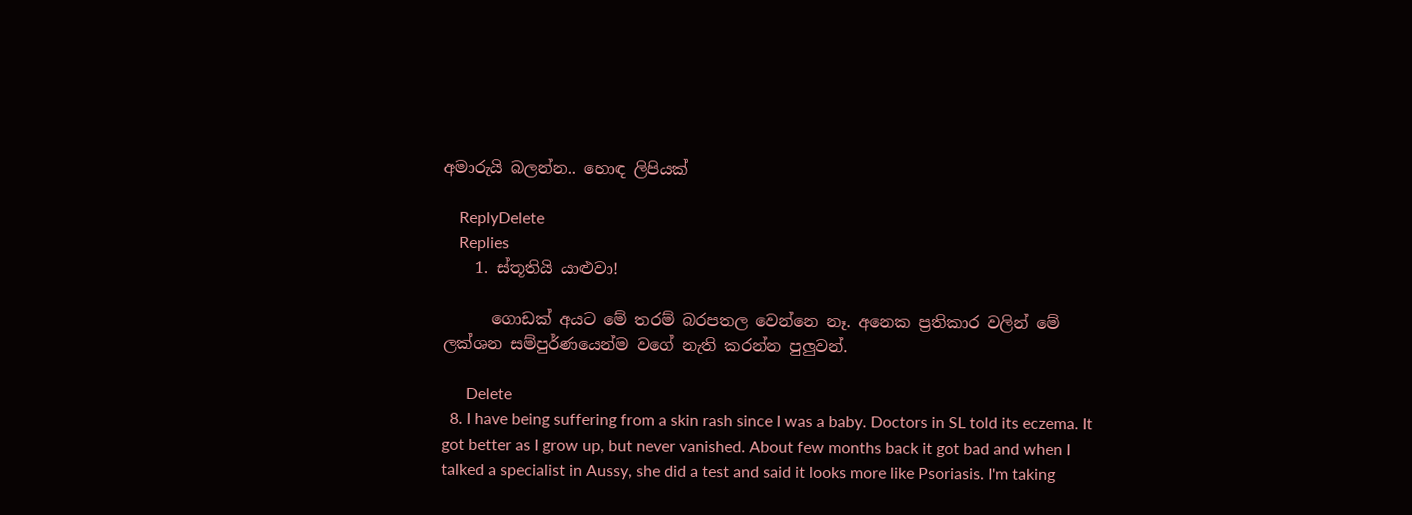අමාරුයි බලන්න.. හොඳ ලිපියක්

    ReplyDelete
    Replies
    1. ස්තූතියි යාළුවා!

      ගොඩක් අයට මේ තරම් බරපතල වෙන්නෙ නෑ. අනෙක ප්‍රතිකාර වලින් මේ ලක්ශන සම්පුර්ණයෙන්ම වගේ නැති කරන්න පුලුවන්.

      Delete
  8. I have being suffering from a skin rash since I was a baby. Doctors in SL told its eczema. It got better as I grow up, but never vanished. About few months back it got bad and when I talked a specialist in Aussy, she did a test and said it looks more like Psoriasis. I'm taking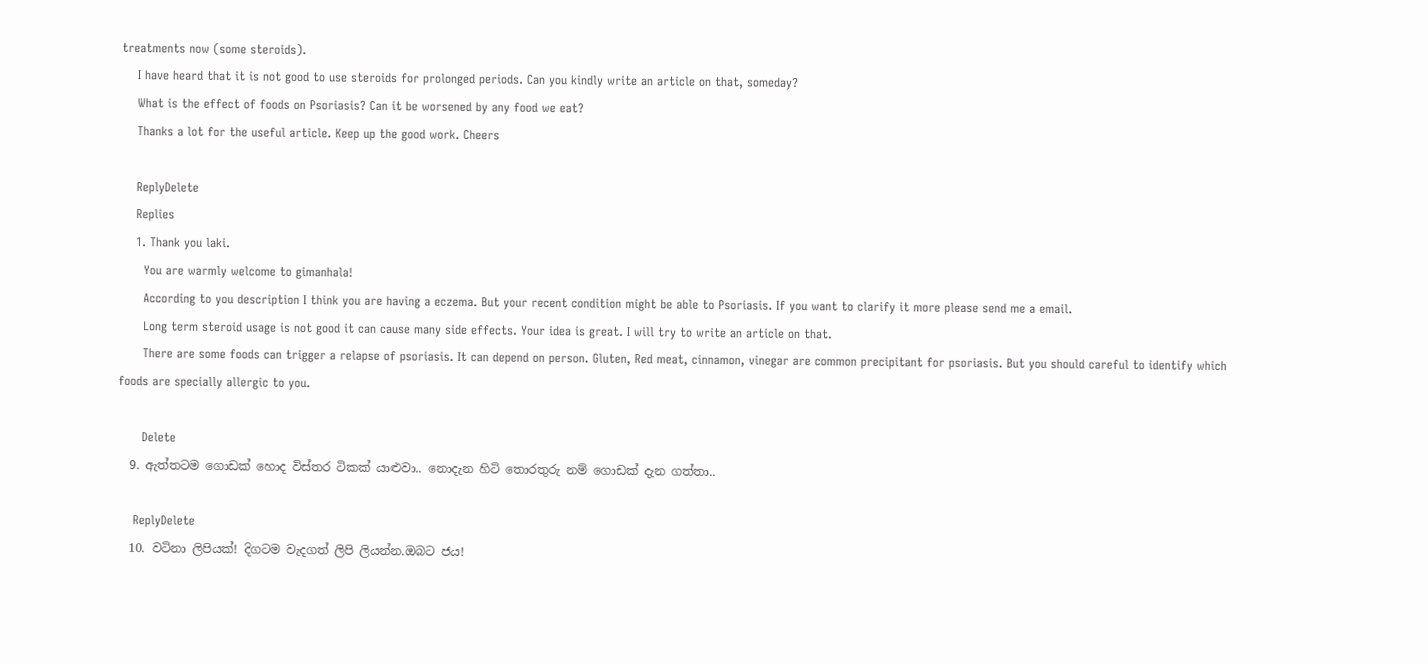treatments now (some steroids).
    I have heard that it is not good to use steroids for prolonged periods. Can you kindly write an article on that, someday?
    What is the effect of foods on Psoriasis? Can it be worsened by any food we eat?
    Thanks a lot for the useful article. Keep up the good work. Cheers

    ReplyDelete
    Replies
    1. Thank you laki.
      You are warmly welcome to gimanhala!
      According to you description I think you are having a eczema. But your recent condition might be able to Psoriasis. If you want to clarify it more please send me a email.
      Long term steroid usage is not good it can cause many side effects. Your idea is great. I will try to write an article on that.
      There are some foods can trigger a relapse of psoriasis. It can depend on person. Gluten, Red meat, cinnamon, vinegar are common precipitant for psoriasis. But you should careful to identify which foods are specially allergic to you.

      Delete
  9. ඇත්තටම ගොඩක් හොද විස්තර ටිකක් යාළුවා.. නොදැන හිටි තොරතුරු නම් ගොඩක් දැන ගත්තා..

    ReplyDelete
  10. වටිනා ලිපියක්! දිගටම වැදගත් ලිපි ලියන්න.ඔබට ජය!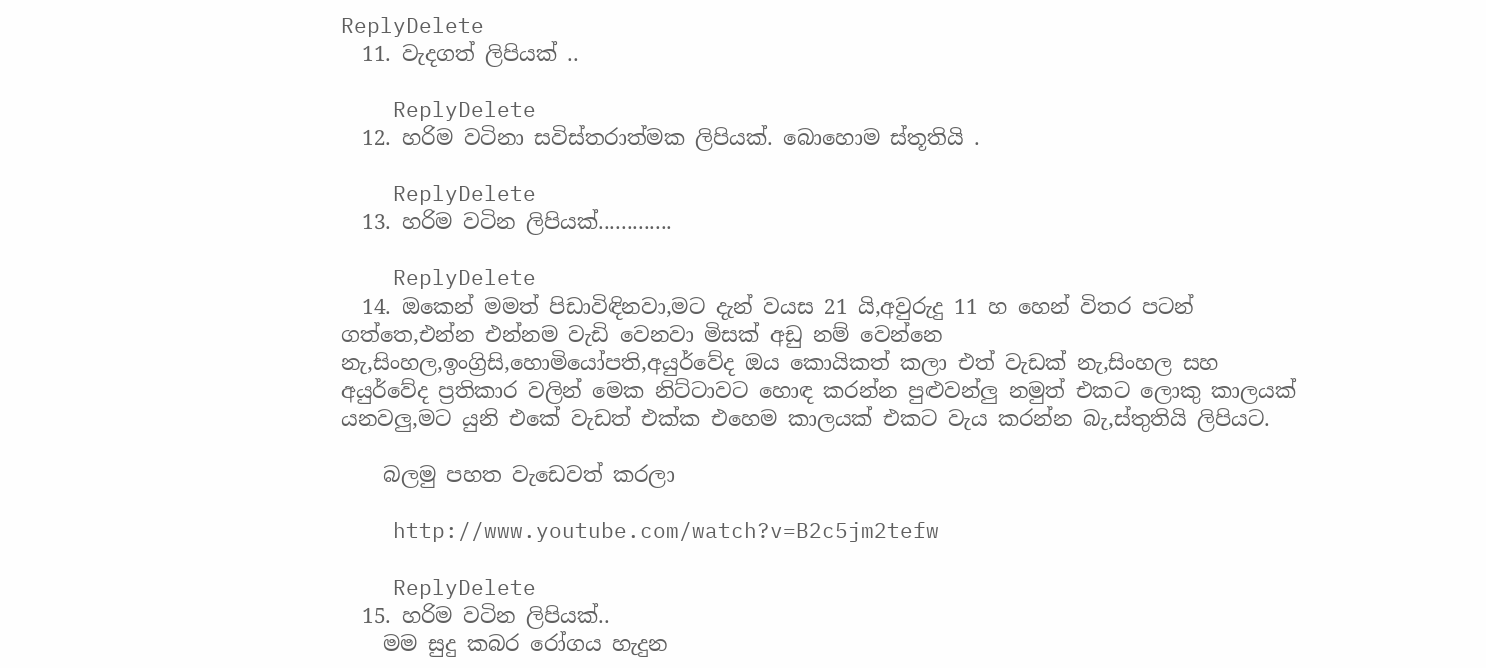ReplyDelete
  11. වැදගත් ලිපියක් ..

    ReplyDelete
  12. හරිම වටිනා සවිස්තරාත්මක ලිපියක්. බොහොම ස්තූතියි .

    ReplyDelete
  13. හරිම වටින ලිපියක්.............

    ReplyDelete
  14. ඔකෙන් මමත් පිඩාවිඳිනවා,මට දැන් වයස 21 යි,අවුරුදු 11 හ හෙන් විතර පටන් ගත්තෙ,එන්න එන්නම වැඩි වෙනවා මිසක් අඩු නම් වෙන්නෙ නැ,සිංහල,ඉංග්‍රිසි,හොමියෝපති,අයුර්වේද ඔය කොයිකත් කලා එත් වැඩක් නැ,සිංහල සහ අයුර්වේද ප්‍රතිකාර වලින් මෙක නිට්ටාවට හොඳ කරන්න පුළුවන්ලු නමුත් එකට ලොකු කාලයක් යනවලු,මට යුනි එකේ වැඩත් එක්ක එහෙම කාලයක් එකට වැය කරන්න බැ,ස්තුතියි ලිපියට.

    බලමු පහත වැඩෙවත් කරලා

    http://www.youtube.com/watch?v=B2c5jm2tefw

    ReplyDelete
  15. හරිම වටින ලිපියක්..
    මම සුදු කබර රෝගය හැදුන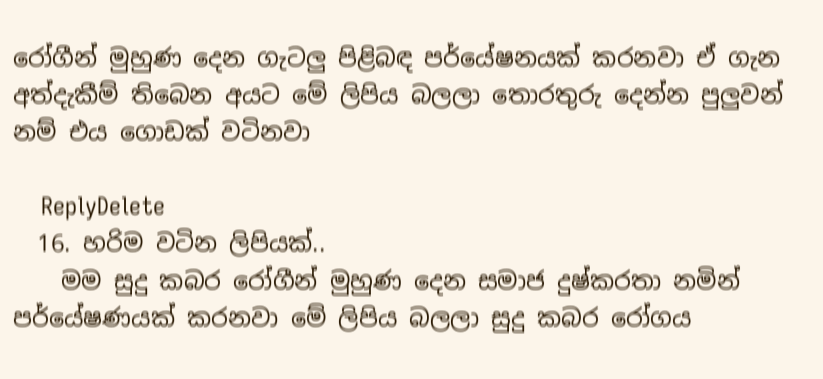රෝගීන් මුහුණ දෙන ගැටලු පිළිබඳ පර්යේෂනයක් කරනවා ඒ ගැන අත්දැකීම් තිබෙන අයට මේ ලිපිය බලලා තොරතුරු දෙන්න පුලුවන් නම් එය ගොඩක් වටිනවා

    ReplyDelete
  16. හරිම වටින ලිපියක්..
    මම සුදු කබර රෝගීන් මුහුණ දෙන සමාජ දුෂ්කරතා නමින් පර්යේෂණයක් කරනවා මේ ලිපිය බලලා සුදු කබර රෝගය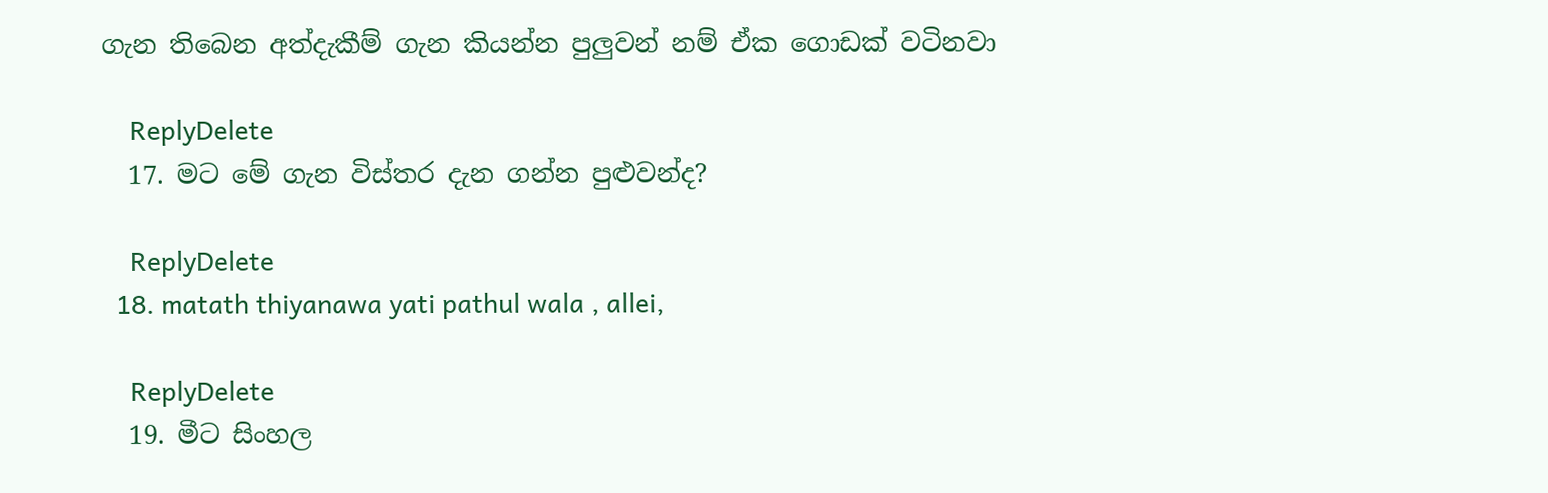ගැන තිබෙන අත්දැකීම් ගැන කියන්න පුලුවන් නම් ඒක ගොඩක් වටිනවා

    ReplyDelete
  17. මට මේ ගැන විස්තර දැන ගන්න පුළුවන්ද?

    ReplyDelete
  18. matath thiyanawa yati pathul wala , allei,

    ReplyDelete
  19. මීට සිංහල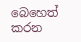බෙහෙත් කරන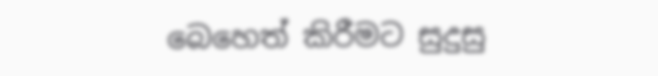බෙහෙත් කිරීමට සුදුසු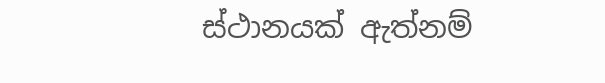ස්ථානයක් ඇත්නම්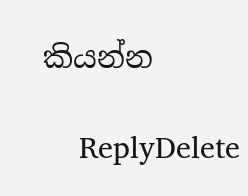කියන්න

    ReplyDelete